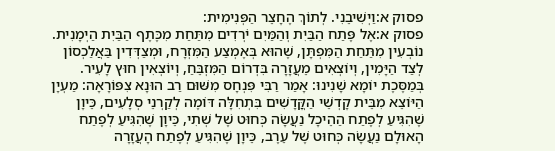פסוק א:וַיְשִׁיבֵנִי. לְתוֹךְ הֶחָצֵר הַפְּנִימִית:
פסוק א:אֶל פֶּתַח הַבַּיִת וְהַמַּיִם יֹרְדִים מִתַּחַת מִכֶּתֶף הַבַּיִת הַיְמָנִית. נוֹבְעִין מִתַּחַת הַמִּפְתָּן, שֶׁהוּא בְּאֶמְצַע הַמִּזְרָח, וּמְצַדְּדִין בַּאֲלַכְסוֹן לְצַד הַיָּמִין, וְיוֹצְאִים מֵעֲזָרָה בִּדְרוֹם הַמִּזְבֵּחַ, וְיוֹצְאִין חוּץ לָעִיר. בְּמַסֶּכֶת יוֹמָא שָׁנִינוּ: אָמַר רַבִּי פִּנְחָס מִשּׁוּם רַב הוּנָא צִפּוֹרָאָה: מַעְיָן הַיּוֹצֵא מִבֵּית קָדְשֵׁי הַקֳּדָשִׁים בִּתְחִלָּה דּוֹמֶה לְקַרְנֵי סְלָעִים, כֵּיוָן שֶׁהִגִּיעַ לְפֶתַח הַהֵיכָל נַעֲשָׂה כְּחוּט שֶׁל שְׁתִי, כֵּיוָן שֶׁהִגִּיעַ לְפֶתַח הָאוּלָם נַעֲשָׂה כְּחוּט שֶׁל עֵרֶב, כֵּיוָן שֶׁהִגִּיעַ לְפֶתַח הָעֲזָרָה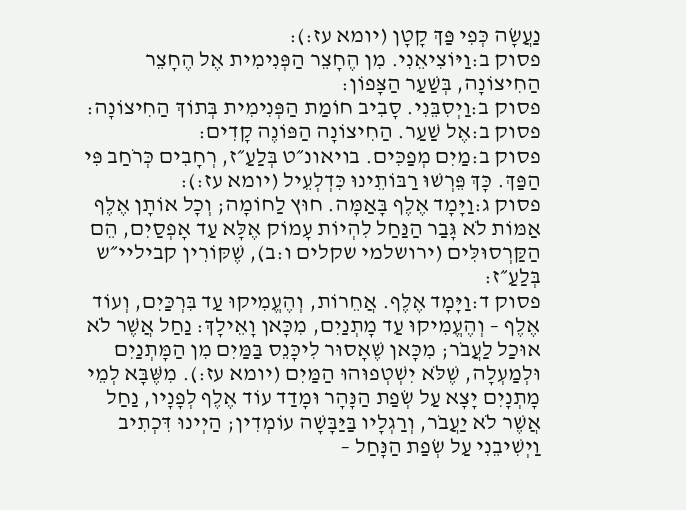נַעֲשָׂה כְּפִי פַּךְ קָטָן (יומא עז:):
פסוק ב:וַיּוֹצִיאֵנִי. מִן הֶחָצֵר הַפְּנִימִית אֶל הֶחָצֵר הַחִיצוֹנָה, בְּשַׁעַר הַצָּפוֹן:
פסוק ב:וַיְסִבֵּנִי. סָבִיב חוֹמַת הַפְּנִימִית בְּתוֹךְ הַחִיצוֹנָה:
פסוק ב:אֶל שַׁעַר. הַחִיצוֹנָה הַפּוֹנֶה קָדִים:
פסוק ב:מַיִם מְפַכִּים. בויאונ״ט בְּלַעַ״ז, רְחָבִים כְּרֹחַב פִּי הַפַּךְ. כָּךְ פֵּרְשׁוּ רַבּוֹתֵינוּ כִּדְלְעֵיל (יומא עז:):
פסוק ג:וַיָּמָד אֶלֶף בָּאַמָּה. חוּץ לַחוֹמָה; וְכָל אוֹתָן אֶלֶף אַמּוֹת לֹא גָּבַר הַנַּחַל לִהְיוֹת עָמוֹק אֶלָּא עַד אָפְסַיִם, הֵם הַקַּרְסוּלִּים (ירושלמי שקלים ו:ב), שֶׁקּוֹרִין קביליי״ש בְּלַעַ״ז:
פסוק ד:וַיָּמָד אֶלֶף. אֲחֵרוֹת, וְהֶעֱמִיקוּ עַד בִּרְכַּיִם, וְעוֹד אֶלֶף – וְהֶעֱמִיקוּ עַד מָתְנַיִם, מִכָּאן וָאֵילָךְ: נַחַל אֲשֶׁר לֹא אוּכַל לַעֲבֹר; מִכָּאן שֶׁאָסוּר לִיכָּנֵס בַּמַּיִם מִן הַמָּתְנַיִם וּלְמַעְלָה, שֶׁלֹּא יִשְׁטְפוּהוּ הַמַּיִם (יומא עז:). מִשֶּׁבָּא לְמֵי מָתְנָיִם יָצָא עַל שְׂפַת הַנָּהָר וּמָדַד עוֹד אֶלֶף לְפָנָיו, נַחַל אֲשֶׁר לֹא יַעֲבֹר, וְרַגְלָיו בַּיַּבָּשָׁה עוֹמְדִין; הַיְינוּ דִּכְתִיב וַיְשִׁיבֵנִי עַל שְׂפַת הַנָּחַל –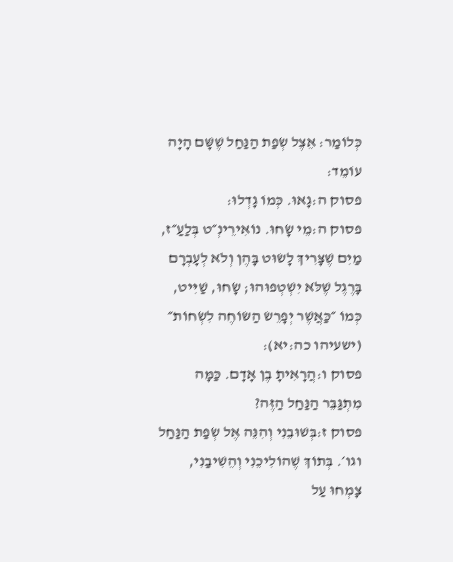כְּלוֹמַר: אֵצֶל שְׂפַת הַנַּחַל שֶׁשָּׁם הָיָה עוֹמֵד:
פסוק ה:גָאוּ. כְּמוֹ גָדְלוּ:
פסוק ה:מֵי שָׂחוּ. נוֹאִירֵינְ״ט בְּלַעַ״ז, מַיִם שֶׁצָּרִיךְ לָשׂוּט בָּהֶן וְלֹא לְעָבְרָם בָּרֶגֶל שֶׁלֹּא יִשְׁטְפוּהוּ; שָׂחוּ, שַׁיִּיט, כְּמוֹ ״כַּאֲשֶׁר יְפָרֵשׂ הַשּׂוֹחֶה לִשְׂחוֹת״ (ישעיהו כה:יא):
פסוק ו:הֲרָאִיתָ בֶן אָדָם. כַּמָּה מִתְגַּבֵּר הַנַּחַל הַזֶּה?
פסוק ז:בְּשׁוּבֵנִי וְהִנֵּה אֶל שְׂפַת הַנַּחַל וגו׳. בְּתוֹךְ שֶׁהוֹלִיכֵנִי וְהֵשִׁיבַנִי, צָמְחוּ עַל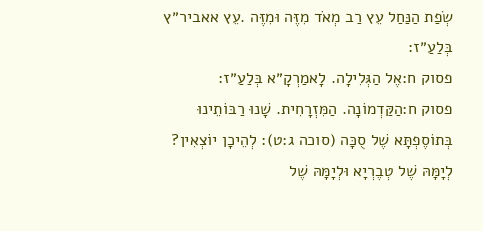שְׂפַת הַנַּחַל עֵץ רַב מְאֹד מִזֶּה וּמִזֶּה .עֵץ אאביר״ץ בְּלַעַ״ז:
פסוק ח:אֶל הַגְּלִילָה. לָאמַרְקָ״א בְּלַעַ״ז:
פסוק ח:הַקַּדְמוֹנָה. הַמִּזְרָחִית. שָׁנוּ רַבּוֹתֵינוּ בְּתוֹסֶפְתָּא שֶׁל סֻכָּה (סוכה ג:ט): לְהֵיכָן יוֹצְאִין? לְיָמָּהּ שֶׁל טְבֶרְיָא וּלְיָמָּהּ שֶׁל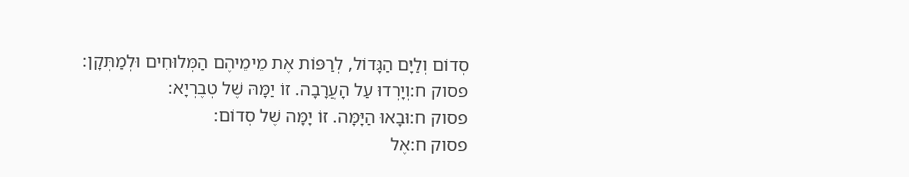סְדוֹם וְלַיָּם הַגָּדוֹל, לְרַפּוֹת אֶת מֵימֵיהֶם הַמְּלוּחִים וּלְמַתְּקָן:
פסוק ח:וְיָרְדוּ עַל הָעֲרָבָה. זוֹ יַמָּהּ שֶׁל טְבֶרְיָא:
פסוק ח:וּבָאוּ הַיָּמָּה. זוֹ יָמָּה שֶׁל סְדוֹם:
פסוק ח:אֶל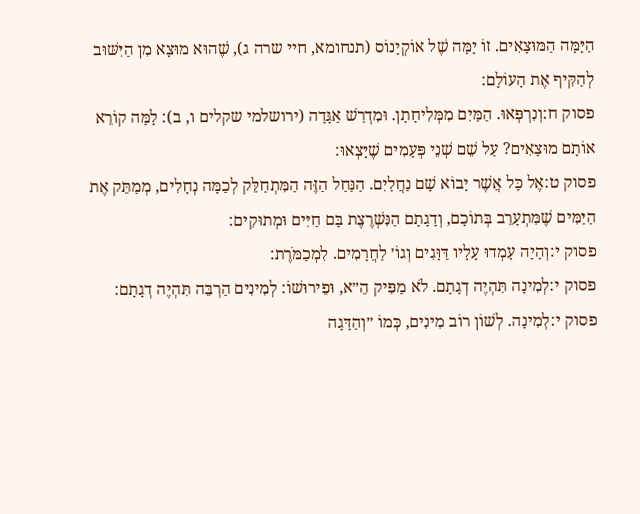הַיָּמָּה הַמּוּצָאִים. זוֹ יָמָּה שֶׁל אוֹקְיָנוֹס (תנחומא, חיי שרה ג), שֶׁהוּא מוּצָא מִן הַיִּשּׁוּב לְהַקִּיף אֶת הָעוֹלָם:
פסוק ח:וְנִרְפְּאוּ. הַמַּיִם מִמְּלִיחָתָן. וּמִדְרַשׁ אַגָּדָה (ירושלמי שקלים ו, ב): לָמָּה קוֹרֵא אוֹתָם מוּצָאִים? עַל שֵׁם שְׁנֵי פְּעָמִים שֶׁיָּצְאוּ:
פסוק ט:אֶל כָּל אֲשֶׁר יָבוֹא שָׁם נַחֲלַיִם. הַנַּחַל הַזֶּה הַמִּתְחַלֵּק לְכַמָּה נְחָלִים, מְמַתֵּק אֶת הַיַּמִּים שֶׁמִּתְעָרֵב בְּתוֹכָם, וְדָגָתָם הַנִּשְׁרֶצֶת בָּם חַיִּים וּמְתוּקִים:
פסוק י:וְהָיָה עָמְדוּ עָלָיו דַּוָּגִים וְגוֹ׳ לַחֲרָמִים. לִמְכַמֹּרֶת:
פסוק י:לְמִינָה תִּהְיֶה דְגָתָם. לֹא מַפִּיק הֵ״א, וּפֵירוּשׁוֹ: לְמִינִים הַרְבֵּה תִּהְיֶה דְגָתָם:
פסוק י:לְמִינָה. לְשׁוֹן רוֹב מִינִים, כְּמוֹ ״וְהַדָּגָה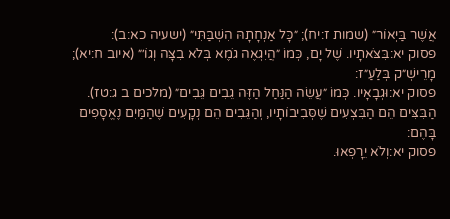אֲשֶׁר בַּיְאוֹר״ (שמות ז:יח); ״כָּל אַנְחָתָהּ הִשְׁבַּתִּי״ (ישעיה כא:ב):
פסוק יא:בִּצֹּאתָיו. שֶׁל יָם, כְּמוֹ ״הֲיִגְאֶה גֹמֶא בְּלֹא בִצָּה וְגוֹ׳״ (איוב ח:יא); מָרֵישְׁ״ק בְּלַעַ״ז:
פסוק יא:וּגְבָאָיו. כְּמוֹ ״עֲשֵׂה הַנַּחַל הַזֶּה גֵבִים גֵּבִים״ (מלכים ב ג:טז). הַבִּצִּים הֵם הַבִּצְעִים שֶׁסְּבִיבוֹתָיו, וְהַגֵּבִים הֵם נְקָעִים שֶׁהַמַּיִם נֶאֱסָפִים בָּהֶם:
פסוק יא:וְלֹא יֵרָפְאוּ.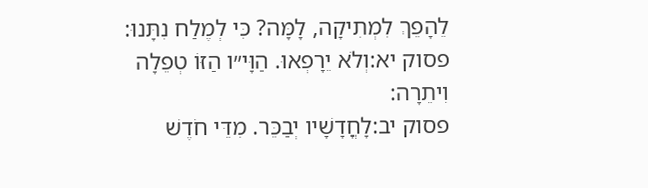לֵהָפֵךְ לִמְתִיקָה, לָמָּה? כִּי לְמֶלַח נִתָּנוּ:
פסוק יא:וְלֹא יֵרָפְאוּ. הַוָּי״ו הַזּוֹ טְפֵלָה וִיתֵרָה:
פסוק יב:לָחֳדָשָׁיו יְבַכֵּר. מִדֵּי חֹדֶשׁ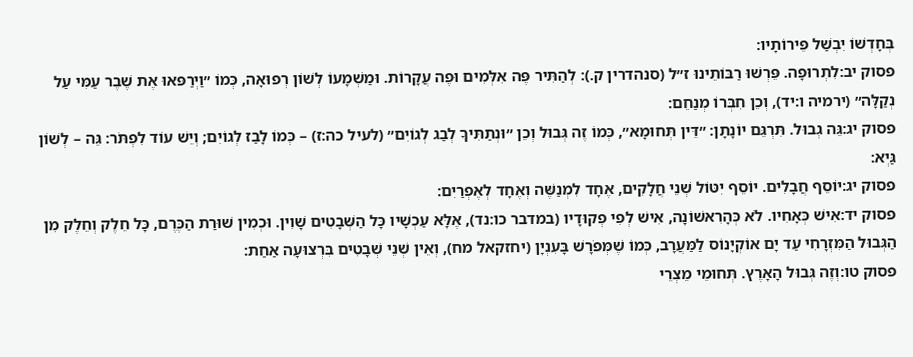בְּחָדְשׁוֹ יִבְשַׁל פֵּירוֹתָיו:
פסוק יב:לִתְרוּפָה. פֵּרְשׁוּ רַבּוֹתֵינוּ ז״ל (סנהדרין ק.): לְהַתִּיר פֶּה אִלְּמִים וּפֶה עֲקָרוֹת. וּמַשְׁמָעוֹ לְשׁוֹן רְפוּאָה, כְּמוֹ ״וַיְרַפּאוּ אֶת שֶׁבֶר עַמִּי עַל נְקַלָּה״ (ירמיה ו:יד), וְכֵן חִבְּרוֹ מְנַחֵם:
פסוק יג:גֵּה גְבוּל. תִּרְגֵּם יוֹנָתָן: ״דֵּין תְּחוּמָא״, כְּמוֹ זֶה גְּבוּל וְכֵן ״וּנְתַתִּיךָ לְבַג לְגוֹיִם״ (לעיל כה:ז) – כְּמוֹ לָבַז לְגוֹיִם; וְיֵשׁ עוֹד לִפְתֹּר: גֵּה – לְשׁוֹן גַּיְא:
פסוק יג:יוֹסֵף חֲבָלִים. יוֹסֵף יִטּוֹל שְׁנֵי חֲלָקִים, אֶחָד לִמְנַשֶּׁה וְאֶחָד לְאֶפְרַיִם:
פסוק יד:אִישׁ כְּאָחִיו. לֹא כְּהָרִאשׁוֹנָה, אִישׁ לְפִי פְקוּדָיו (במדבר כו:נד), אֶלָּא עַכְשָׁיו כָּל הַשְּׁבָטִים שָׁוִין. וּכְמִין שׁוּרַת הַכֶּרֶם, כָּל חֵלֶק וְחֵלֶק מִן הַגְּבוּל הַמִּזְרָחִי עַד יָם אוֹקְיָנוֹס לַמַּעֲרָב, כְּמוֹ שֶׁמְּפֹרָשׁ בָּעִנְיָן (יחזקאל מח), וְאֵין שְׁנֵי שְׁבָטִים בִּרְצוּעָה אַחַת:
פסוק טו:וְזֶה גְּבוּל הָאָרֶץ. תְּחוּמֵי מֵצְרֵי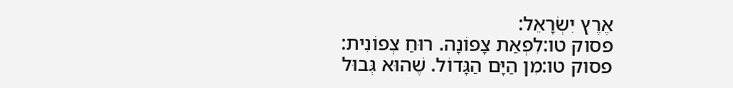אֶרֶץ יִשְׂרָאֵל:
פסוק טו:לִפְאַת צָפוֹנָה. רוּחַ צְפוֹנִית:
פסוק טו:מִן הַיָּם הַגָּדוֹל. שֶׁהוּא גְּבוּל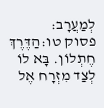לְמַעֲרָב:
פסוק טו:הַדֶּרֶךְ חֶתְלוֹן. בָּא לוֹ לְצַד מִזְרָח אֶל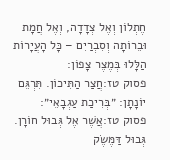חֶתְלוֹן וְאֶל צְדָדָה, וְאֶל חֲמָת וּבֵרוֹתָה וְסִבְרַיִם – כָּל הָעֲיָרוֹת הַלָּלוּ בְּמֶצֶר צָפוֹן:
פסוק טז:חֲצַר הַתִּיכוֹן. תִּרְגֵּם יוֹנָתָן: ״בְּרִיכַת עַגְבָאֵי״:
פסוק טז:אֲשֶׁר אֶל גְּבוּל חוֹרָן. גְּבוּל דַּמֶּשֶׂק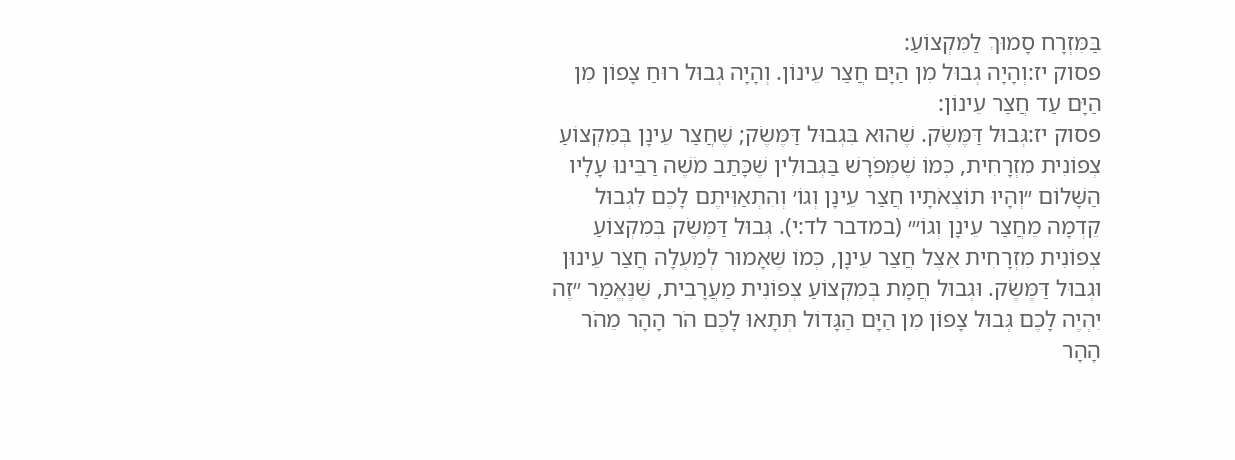בַּמִּזְרָח סָמוּךְ לַמִּקְצוֹעַ:
פסוק יז:וְהָיָה גְבוּל מִן הַיָּם חֲצַר עֵינוֹן. וְהָיָה גְבוּל רוּחַ צָפוֹן מִן הַיָּם עַד חֲצַר עֵינוֹן:
פסוק יז:גְּבוּל דַּמֶּשֶׂק. שֶׁהוּא בִּגְבוּל דַּמֶּשֶׂק; שֶׁחֲצַר עֵינָן בְּמִקְצוֹעַ צְפוֹנִית מִזְרָחִית, כְּמוֹ שֶׁמְּפֹרָשׁ בַּגְּבוּלִין שֶׁכָּתַב מֹשֶׁה רַבֵּינוּ עָלָיו הַשָּׁלוֹם ״וְהָיוּ תוֹצְאֹתָיו חֲצַר עֵינָן וְגוֹ׳ וְהִתְאַוִּיתֶם לָכֶם לִגְבוּל קֵדְמָה מֵחֲצַר עֵינָן וְגוֹ׳״ (במדבר לד:י). גְּבוּל דַּמֶּשֶׂק בְּמִקְצוֹעַ צְפוֹנִית מִזְרָחִית אֵצֶל חֲצַר עֵינָן, כְּמוֹ שֶׁאָמוּר לְמַעְלָה חֲצַר עֵינוּן וּגְבוּל דַּמֶּשֶׂק. וּגְבוּל חֲמָת בְּמִקְצוֹעַ צְפוֹנִית מַעֲרָבִית, שֶׁנֶּאֱמַר ״זֶה יִהְיֶה לָכֶם גְּבוּל צָפוֹן מִן הַיָּם הַגָּדוֹל תְּתָאוּ לָכֶם הֹר הָהָר מֵהֹר הָהָר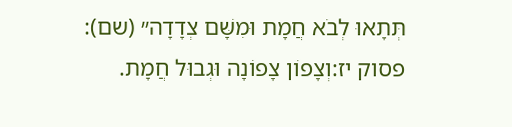תְּתָאוּ לְבֹא חֲמָת וּמִשָּׁם צְדָדָה״ (שם):
פסוק יז:וְצָפוֹן צָפוֹנָה וּגְבוּל חֲמָת.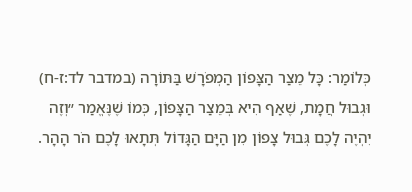כְּלוֹמַר: כָּל מֵצַר הַצָּפוֹן הַמְפֹרָשׁ בַּתּוֹרָה (במדבר לד:ז-ח) וּגְבוּל חֲמָת, שֶׁאַף הִיא בְּמֵצַר הַצָּפוֹן, כְּמוֹ שֶׁנֶּאֱמַר ״וְזֶה יִהְיֶה לָכֶם גְּבוּל צָפוֹן מִן הַיָּם הַגָּדוֹל תְּתָאוּ לָכֶם הֹר הָהָר.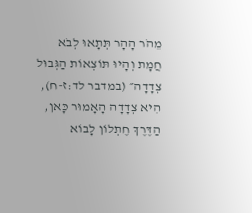מֵהֹר הָהָר תְּתָאוּ לְבֹא חֲמָת וְהָיוּ תּוֹצְאוֹת הַגְּבוּל צְדָדָה״ (במדבר לד:ז-ח), הִיא צְדָדָה הָאָמוּר כָּאן, הַדֶּרֶךְ חֶתְלוֹן לָבוֹא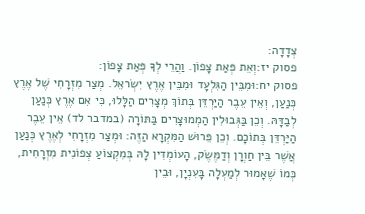צְדָדָה:
פסוק יז:וְאֵת פְּאַת צָפוֹן. וַהֲרֵי לְךָ פְּאַת צָפוֹן:
פסוק יח:וּמִבֵּין הַגִּלְעָד וּמִבֵּין אֶרֶץ יִשְׂראֵל. מְצַר מִזְרָחִי שֶׁל אֶרֶץ כְּנַעַן, וְאֵין עֵבֶר הַיַּרְדֵּן בְּתוֹךְ מְצָרִים הַלָּלוּ, כִּי אִם אֶרֶץ כְּנַעַן לְבַדָּהּ. וְכֵן בַּגְּבוּלִין הַמְמוּצָרִים בַּתּוֹרָה (במדבר לד) אֵין עֵבֶר הַיַּרְדֵּן בְּתוֹכָם. וְכֵן פֵּרוּשׁ הַמִּקְרָא הַזֶּה: וּמְצַר מִזְרָחִי לְאֶרֶץ כְּנַעַן אֲשֶׁר בֵּין חַוְרָן וְדַמֶּשֶׂק, הָעוֹמְדִין לָהּ בְּמִקְצוֹעַ צְפוֹנִית מִזְרָחִית, כְּמוֹ שֶׁאָמוּר לְמַעְלָה בָּעִנְיָן, וּבֵין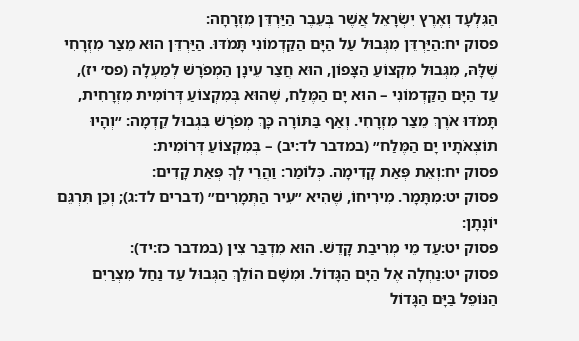הַגִּלְעָד וְאֶרֶץ יִשְׂרָאֵל אֲשֶׁר בְּעֵבֶר הַיַּרְדֵּן מִזְרָחָה:
פסוק יח:הַיַּרְדֵּן מִגְּבוּל עַל הַיָּם הַקַּדְמוֹנִי תָּמֹדּוּ. הַיַּרְדֵּן הוּא מֵצַר מִזְרָחִי שֶׁלָּהּ, מִגְּבוּל מִקְצוֹעַ הַצָּפוֹן, הוּא חֲצַר עֵינָן הַמְפֹרָשׁ לְמַעְלָה (פס׳ יז), עַד הַיָּם הַקַּדְמוֹנִי – הוּא יָם הַמֶּלַח, שֶׁהוּא בְּמִקְצוֹעַ דְּרוֹמִית מִזְרָחִית, תָּמֹדּוּ אֹרֶךְ מֵצַר מִזְרָחִי. וְאַף בַּתּוֹרָה כָּךְ מְפֹרָשׁ בִּגְבוּל קֵדְמָה: ״וְהָיוּ תוֹצְאֹתָיו יָם הַמֶּלַח״ (במדבר לד:יב) – בְּמִקְצוֹעַ דְּרוֹמִית:
פסוק יח:וְאֵת פְּאַת קָדִימָה. כְּלוֹמַר: וַהֲרֵי לְךָ פְּאַת קָדִים:
פסוק יט:מִתָּמָר. מִירִיחוֹ, שֶׁהִיא ״עִיר הַתְּמָרִים״ (דברים לד:ג); וְכֵן תִּרְגֵּם יוֹנָתָן:
פסוק יט:עַד מֵי מְרִיבַת קָדֵשׁ. הוּא מִדְבַּר צִין (במדבר כז:יד):
פסוק יט:נַחְלָה אֶל הַיָּם הַגָּדוֹל. וּמִשָּׁם הוֹלֵךְ הַגְּבוּל עַד נַחַל מִצְרַיִם הַנּוֹפֵל בַּיָּם הַגָּדוֹל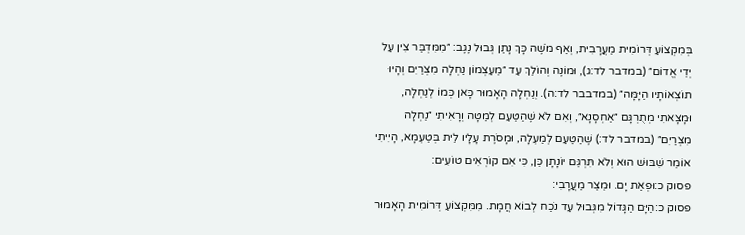בְּמִקְצוֹעַ דְּרוֹמִית מַעֲרָבִית, וְאַף מֹשֶׁה כָּךְ נָתַן גְּבוּל נֶגֶב: ״מִמִּדְבַּר צִין עַל יְדֵי אֱדוֹם״ (במדבר לד:ג), וּמוֹנֶה וְהוֹלֵךְ עַד ״מֵעַצְמוֹן נַחְלָה מִצְרַיִם וְהָיוּ תוֹצְאוֹתָיו הַיָּמָּה״ (במדבבר לד:ה). וְנַחְלָה הָאָמוּר כָּאן כְּמוֹ לְנַחְלָה, וּמָצָאתִי מְתֻרְגָּם ״אַחְסָנָא״, וְאִם לֹא שֶׁהַטַּעַם לְמַטָּה וְרָאִיתִי ״נַחְלָה מִצְרַיִם״ (במדבר לד:) שֶׁהַטַּעַם לְמַעְלָה, וּמָסֹרֶת עָלָיו לֵית בְּטַעְמָא, הָיִיתִי אוֹמֵר שִׁבּוּשׁ הוּא וְלֹא תִּרְגֵּם יוֹנָתָן כֵּן, כִּי אִם קוֹרְאִים טוֹעִים:
פסוק כ:וּפְאַת יָם. וּמֵצַר מַעֲרָבִי:
פסוק כ:הַיָּם הַגָּדוֹל מִגְּבוּל עַד נֹכַח לְבוֹא חֲמָת. מִמִּקְצוֹעַ דְּרוֹמִית הָאָמוּר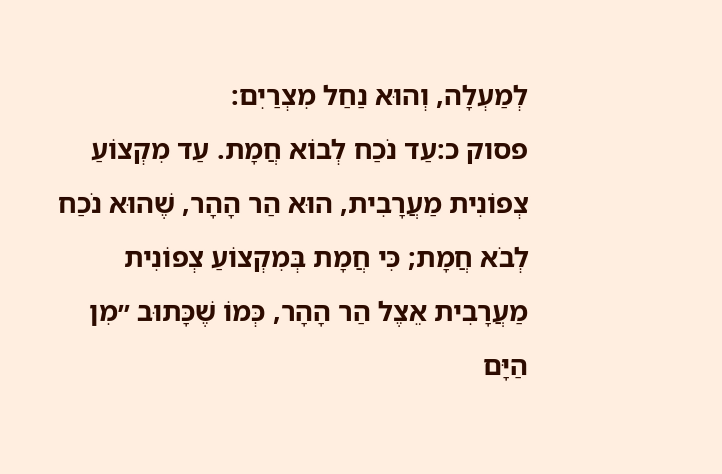לְמַעְלָה, וְהוּא נַחַל מִצְרַיִם:
פסוק כ:עַד נֹכַח לְבוֹא חֲמָת. עַד מִקְצוֹעַ צְפוֹנִית מַעֲרָבִית, הוּא הַר הָהָר, שֶׁהוּא נֹכַח לְבֹא חֲמָת; כִּי חֲמָת בְּמִקְצוֹעַ צְפוֹנִית מַעֲרָבִית אֵצֶל הַר הָהָר, כְּמוֹ שֶׁכָּתוּב ״מִן הַיָּם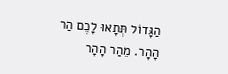הַגָּדוֹל תְּתָאוּ לָכֶם הַר הָהָר. מֵהַר הָהָר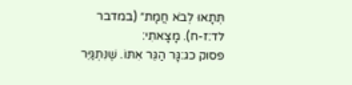תְּתָאוּ לְבֹא חֲמָת״ (במדבר לד:ז-ח). מָצָאתִי:
פסוק כג:גָּר הַגֵּר אִתּוֹ. שֶׁנִּתְגַּיֵּר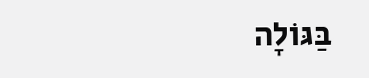בַּגּוֹלָה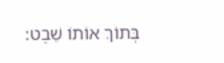בְּתוֹךְ אוֹתוֹ שֵׁבֶט: